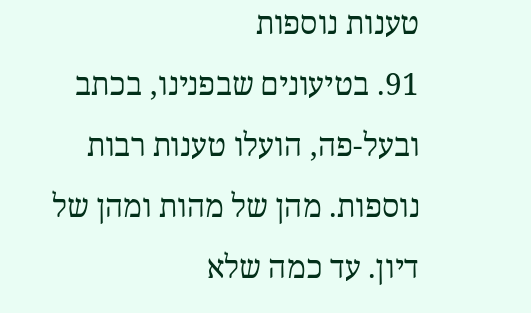טענות נוספות
91. בטיעונים שבפנינו, בכתב ובעל-פה, הועלו טענות רבות נוספות. מהן של מהות ומהן של דיון. עד כמה שלא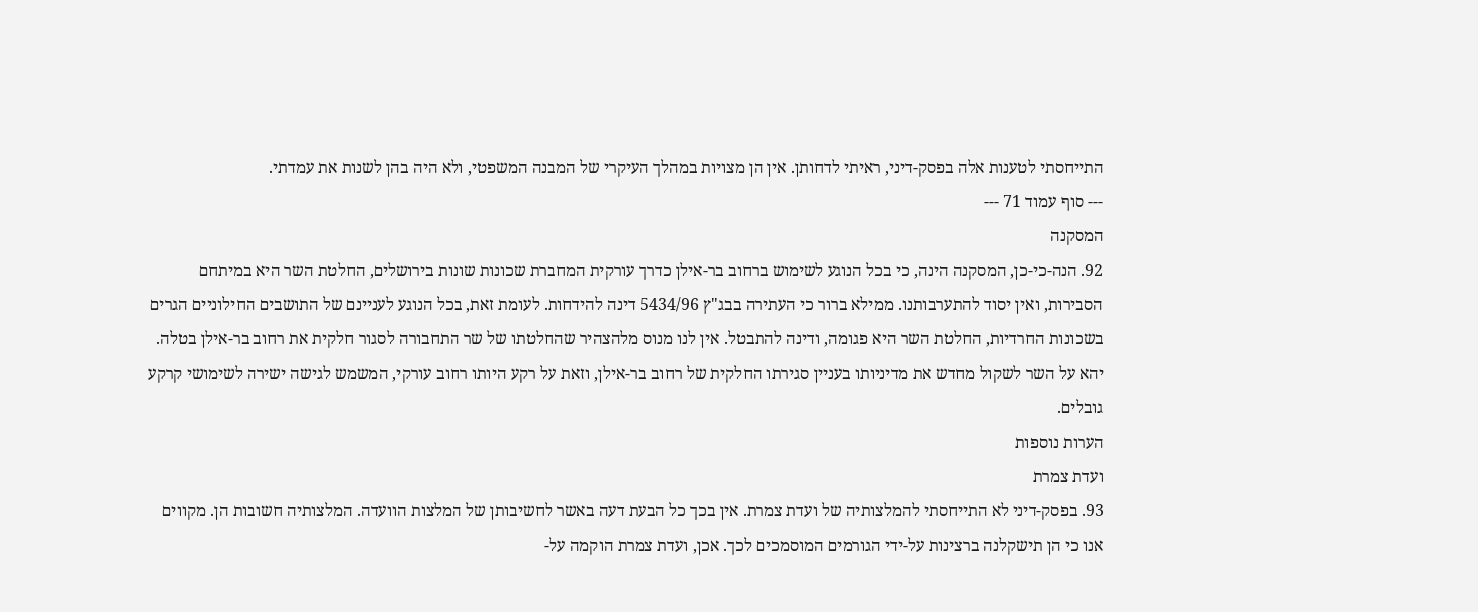התייחסתי לטענות אלה בפסק-דיני, ראיתי לדחותן. אין הן מצויות במהלך העיקרי של המבנה המשפטי, ולא היה בהן לשנות את עמדתי.
--- סוף עמוד 71 ---
המסקנה
92. הנה-כי-כן, המסקנה הינה, כי בכל הנוגע לשימוש ברחוב בר-אילן כדרך עורקית המחברת שכונות שונות בירושלים, החלטת השר היא במיתחם הסבירות, ואין יסוד להתערבותנו. ממילא ברור כי העתירה בבג"ץ 5434/96 דינה להידחות. לעומת זאת, בכל הנוגע לעניינם של התושבים החילוניים הגרים בשכונות החרדיות, החלטת השר היא פגומה, ודינה להתבטל. אין לנו מנוס מלהצהיר שהחלטתו של שר התחבורה לסגור חלקית את רחוב בר-אילן בטלה. יהא על השר לשקול מחדש את מדיניותו בעניין סגירתו החלקית של רחוב בר-אילן, וזאת על רקע היותו רחוב עורקי, המשמש לגישה ישירה לשימושי קרקע גובלים.
הערות נוספות
ועדת צמרת
93. בפסק-דיני לא התייחסתי להמלצותיה של ועדת צמרת. אין בכך כל הבעת דעה באשר לחשיבותן של המלצות הוועדה. המלצותיה חשובות הן. מקווים אנו כי הן תישקלנה ברצינות על-ידי הגורמים המוסמכים לכך. אכן, ועדת צמרת הוקמה על-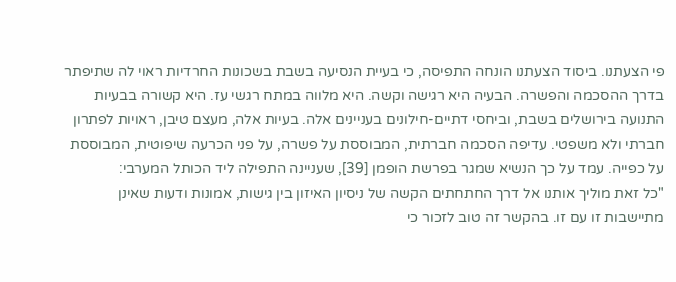פי הצעתנו. ביסוד הצעתנו הונחה התפיסה, כי בעיית הנסיעה בשבת בשכונות החרדיות ראוי לה שתיפתר בדרך ההסכמה והפשרה. הבעיה היא רגישה וקשה. היא מלווה במתח רגשי עז. היא קשורה בבעיות התנועה בירושלים בשבת, וביחסי דתיים-חילונים בעניינים אלה. בעיות אלה, מעצם טיבן, ראויות לפתרון חברתי ולא משפטי. עדיפה הסכמה חברתית, המבוססת על פשרה, על פני הכרעה שיפוטית, המבוססת על כפייה. עמד על כך הנשיא שמגר בפרשת הופמן [39], שעניינה התפילה ליד הכותל המערבי:
"כל זאת מוליך אותנו אל דרך החתחתים הקשה של ניסיון האיזון בין גישות, אמונות ודעות שאינן מתיישבות זו עם זו. בהקשר זה טוב לזכור כי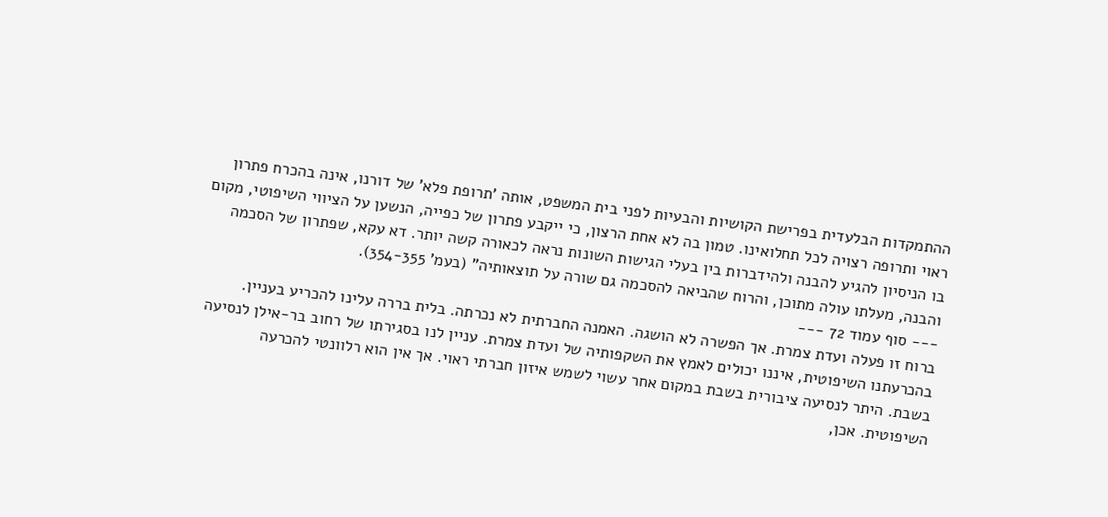ההתמקדות הבלעדית בפרישת הקושיות והבעיות לפני בית המשפט, אותה 'תרופת פלא' של דורנו, אינה בהכרח פתרון ראוי ותרופה רצויה לכל תחלואינו. טמון בה לא אחת הרצון, כי ייקבע פתרון של כפייה, הנשען על הציווי השיפוטי, מקום בו הניסיון להגיע להבנה ולהידברות בין בעלי הגישות השונות נראה לכאורה קשה יותר. דא עקא, שפתרון של הסכמה והבנה, מעלתו עולה מתוכן, והרוח שהביאה להסכמה גם שורה על תוצאותיה" (בעמ' 354-355).
--- סוף עמוד 72 ---
ברוח זו פעלה ועדת צמרת. אך הפשרה לא הושגה. האמנה החברתית לא נכרתה. בלית בררה עלינו להכריע בעניין. בהכרעתנו השיפוטית, איננו יכולים לאמץ את השקפותיה של ועדת צמרת. עניין לנו בסגירתו של רחוב בר-אילן לנסיעה בשבת. היתר לנסיעה ציבורית בשבת במקום אחר עשוי לשמש איזון חברתי ראוי. אך אין הוא רלוונטי להכרעה השיפוטית. אכן,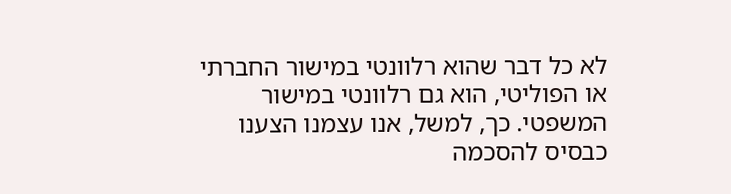לא כל דבר שהוא רלוונטי במישור החברתי או הפוליטי, הוא גם רלוונטי במישור המשפטי. כך, למשל, אנו עצמנו הצענו כבסיס להסכמה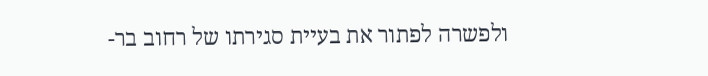ולפשרה לפתור את בעיית סגירתו של רחוב בר-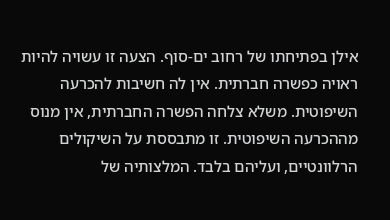אילן בפתיחתו של רחוב ים-סוף. הצעה זו עשויה להיות ראויה כפשרה חברתית. אין לה חשיבות להכרעה השיפוטית. משלא צלחה הפשרה החברתית, אין מנוס מההכרעה השיפוטית. זו מתבססת על השיקולים הרלוונטיים, ועליהם בלבד. המלצותיה של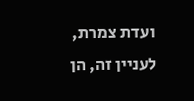ועדת צמרת, לעניין זה, הן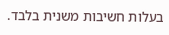בעלות חשיבות משנית בלבד.